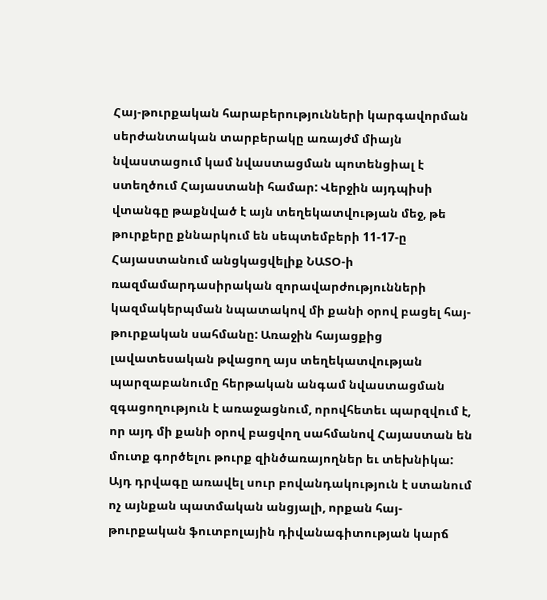Հայ-թուրքական հարաբերությունների կարգավորման սերժանտական տարբերակը առայժմ միայն նվաստացում կամ նվաստացման պոտենցիալ է ստեղծում Հայաստանի համար: Վերջին այդպիսի վտանգը թաքնված է այն տեղեկատվության մեջ, թե թուրքերը քննարկում են սեպտեմբերի 11-17-ը Հայաստանում անցկացվելիք ՆԱՏՕ-ի ռազմամարդասիրական զորավարժությունների կազմակերպման նպատակով մի քանի օրով բացել հայ-թուրքական սահմանը: Առաջին հայացքից լավատեսական թվացող այս տեղեկատվության պարզաբանումը հերթական անգամ նվաստացման զգացողություն է առաջացնում, որովհետեւ պարզվում է, որ այդ մի քանի օրով բացվող սահմանով Հայաստան են մուտք գործելու թուրք զինծառայողներ եւ տեխնիկա:
Այդ դրվագը առավել սուր բովանդակություն է ստանում ոչ այնքան պատմական անցյալի, որքան հայ-թուրքական ֆուտբոլային դիվանագիտության կարճ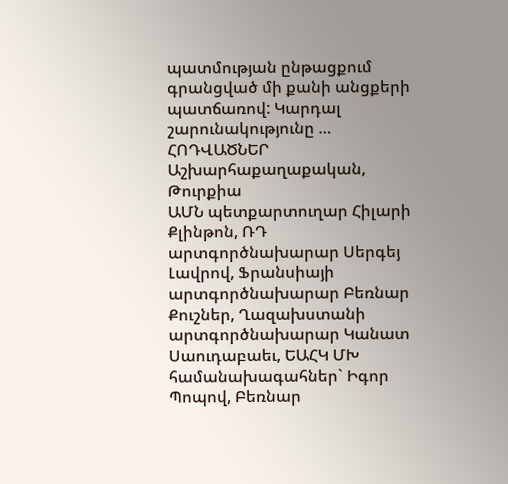պատմության ընթացքում գրանցված մի քանի անցքերի պատճառով: Կարդալ շարունակությունը …
ՀՈԴՎԱԾՆԵՐ
Աշխարհաքաղաքական, Թուրքիա
ԱՄՆ պետքարտուղար Հիլարի Քլինթոն, ՌԴ արտգործնախարար Սերգեյ Լավրով, Ֆրանսիայի արտգործնախարար Բեռնար Քուշներ, Ղազախստանի արտգործնախարար Կանատ Սաուդաբաեւ, ԵԱՀԿ ՄԽ համանախագահներ` Իգոր Պոպով, Բեռնար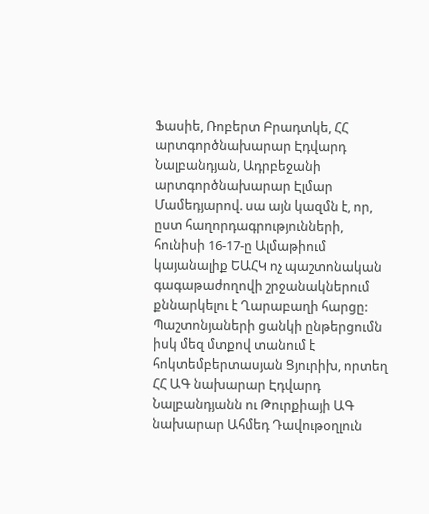Ֆասիե, Ռոբերտ Բրադտկե, ՀՀ արտգործնախարար Էդվարդ Նալբանդյան, Ադրբեջանի արտգործնախարար Էլմար Մամեդյարով. սա այն կազմն է, որ, ըստ հաղորդագրությունների, հունիսի 16-17-ը Ալմաթիում կայանալիք ԵԱՀԿ ոչ պաշտոնական գագաթաժողովի շրջանակներում քննարկելու է Ղարաբաղի հարցը: Պաշտոնյաների ցանկի ընթերցումն իսկ մեզ մտքով տանում է հոկտեմբերտասյան Ցյուրիխ, որտեղ ՀՀ ԱԳ նախարար Էդվարդ Նալբանդյանն ու Թուրքիայի ԱԳ նախարար Ահմեդ Դավութօղլուն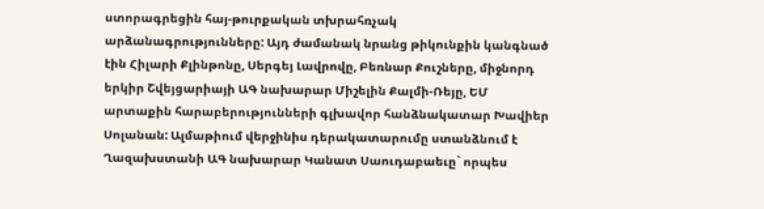ստորագրեցին հայ-թուրքական տխրահռչակ արձանագրությունները: Այդ ժամանակ նրանց թիկունքին կանգնած էին Հիլարի Քլինթոնը, Սերգեյ Լավրովը, Բեռնար Քուշները, միջնորդ երկիր Շվեյցարիայի ԱԳ նախարար Միշելին Քալմի-Ռեյը, ԵՄ արտաքին հարաբերությունների գլխավոր հանձնակատար Խավիեր Սոլանան: Ալմաթիում վերջինիս դերակատարումը ստանձնում է Ղազախստանի ԱԳ նախարար Կանատ Սաուդաբաեւը` որպես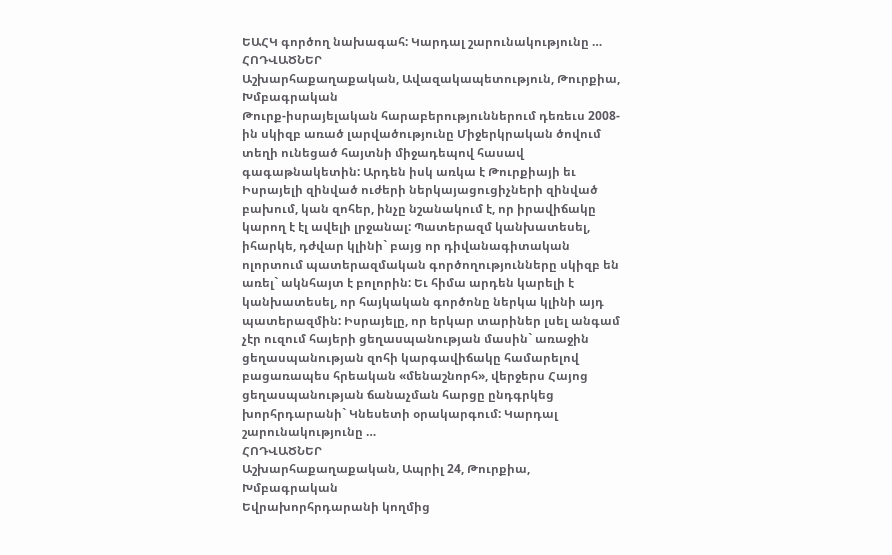ԵԱՀԿ գործող նախագահ: Կարդալ շարունակությունը …
ՀՈԴՎԱԾՆԵՐ
Աշխարհաքաղաքական, Ավազակապետություն, Թուրքիա, Խմբագրական
Թուրք-իսրայելական հարաբերություններում դեռեւս 2008-ին սկիզբ առած լարվածությունը Միջերկրական ծովում տեղի ունեցած հայտնի միջադեպով հասավ գագաթնակետին: Արդեն իսկ առկա է Թուրքիայի եւ Իսրայելի զինված ուժերի ներկայացուցիչների զինված բախում, կան զոհեր, ինչը նշանակում է, որ իրավիճակը կարող է էլ ավելի լրջանալ: Պատերազմ կանխատեսել, իհարկե, դժվար կլինի` բայց որ դիվանագիտական ոլորտում պատերազմական գործողությունները սկիզբ են առել` ակնհայտ է բոլորին: Եւ հիմա արդեն կարելի է կանխատեսել, որ հայկական գործոնը ներկա կլինի այդ պատերազմին: Իսրայելը, որ երկար տարիներ լսել անգամ չէր ուզում հայերի ցեղասպանության մասին` առաջին ցեղասպանության զոհի կարգավիճակը համարելով բացառապես հրեական «մենաշնորհ», վերջերս Հայոց ցեղասպանության ճանաչման հարցը ընդգրկեց խորհրդարանի` Կնեսետի օրակարգում: Կարդալ շարունակությունը …
ՀՈԴՎԱԾՆԵՐ
Աշխարհաքաղաքական, Ապրիլ 24, Թուրքիա, Խմբագրական
Եվրախորհրդարանի կողմից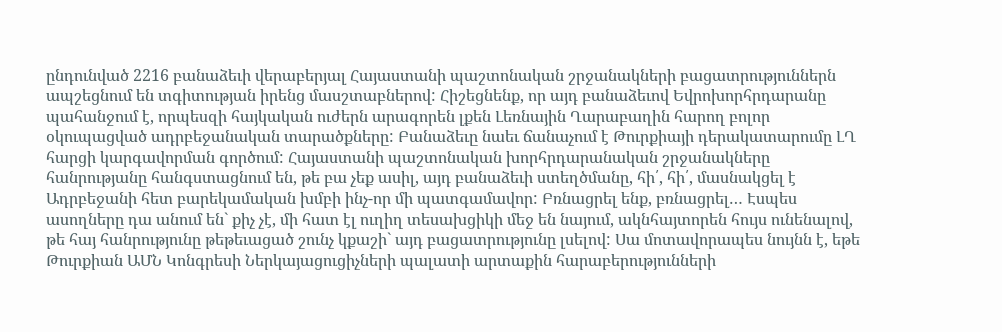ընդունված 2216 բանաձեւի վերաբերյալ Հայաստանի պաշտոնական շրջանակների բացատրություններն ապշեցնում են տգիտության իրենց մասշտաբներով: Հիշեցնենք, որ այդ բանաձեւով Եվրոխորհրդարանը պահանջում է, որպեսզի հայկական ուժերն արագորեն լքեն Լեռնային Ղարաբաղին հարող բոլոր օկուպացված ադրբեջանական տարածքները: Բանաձեւը նաեւ ճանաչում է Թուրքիայի դերակատարումը ԼՂ հարցի կարգավորման գործում: Հայաստանի պաշտոնական խորհրդարանական շրջանակները հանրությանը հանգստացնում են, թե բա չեք ասիլ, այդ բանաձեւի ստեղծմանը, հի՛, հի՛, մասնակցել է Ադրբեջանի հետ բարեկամական խմբի ինչ-որ մի պատգամավոր: Բռնացրել ենք, բռնացրել… Էսպես ասողները դա անում են` քիչ չէ, մի հատ էլ ուղիղ տեսախցիկի մեջ են նայում, ակնհայտորեն հույս ունենալով, թե հայ հանրությունը թեթեւացած շունչ կքաշի` այդ բացատրությունը լսելով: Սա մոտավորապես նույնն է, եթե Թուրքիան ԱՄՆ Կոնգրեսի Ներկայացուցիչների պալատի արտաքին հարաբերությունների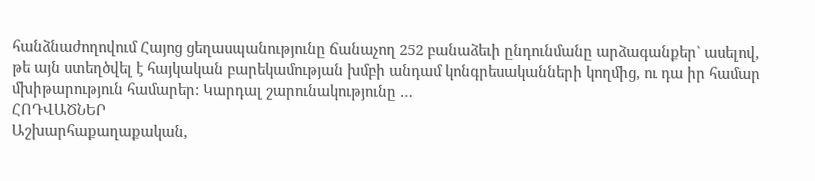հանձնաժողովում Հայոց ցեղասպանությունը ճանաչող 252 բանաձեւի ընդունմանը արձագանքեր` ասելով, թե այն ստեղծվել է հայկական բարեկամության խմբի անդամ կոնգրեսականների կողմից, ու դա իր համար մխիթարություն համարեր: Կարդալ շարունակությունը …
ՀՈԴՎԱԾՆԵՐ
Աշխարհաքաղաքական,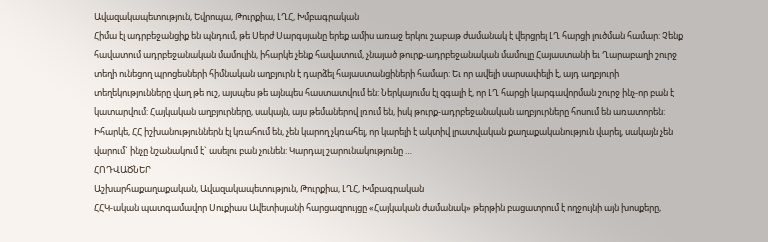Ավազակապետություն, Եվրոպա, Թուրքիա, ԼՂՀ, Խմբագրական
Հիմա էլ ադրբեջանցիք են պնդում, թե Սերժ Սարգսյանը երեք ամիս առաջ երկու շաբաթ ժամանակ է վերցրել ԼՂ հարցի լուծման համար: Չենք հավատում ադրբեջանական մամուլին, իհարկե չենք հավատում, չնայած թուրք-ադրբեջանական մամուլը Հայաստանի եւ Ղարաբաղի շուրջ տեղի ունեցող պրոցեսների հիմնական աղբյուրն է դարձել հայաստանցիների համար: Եւ որ ավելի սարսափելի է, այդ աղբյուրի տեղեկությունները վաղ թե ուշ, այսպես թե այնպես հաստատվում են: Ներկայումս էլ զգալի է, որ ԼՂ հարցի կարգավորման շուրջ ինչ-որ բան է կատարվում: Հայկական աղբյուրները, սակայն, այս թեմաներով լռում են, իսկ թուրք-ադրբեջանական աղբյուրները հոսում են առատորեն: Իհարկե, ՀՀ իշխանություններն էլ կռահում են, չեն կարող չկռահել, որ կարելի է ակտիվ լրատվական քաղաքականություն վարել, սակայն չեն վարում` ինչը նշանակում է` ասելու բան չունեն: Կարդալ շարունակությունը …
ՀՈԴՎԱԾՆԵՐ
Աշխարհաքաղաքական, Ավազակապետություն, Թուրքիա, ԼՂՀ, Խմբագրական
ՀՀԿ-ական պատգամավոր Սուքիաս Ավետիսյանի հարցազրույցը «Հայկական ժամանակ» թերթին բացատրում է ողջույնի այն խոսքերը,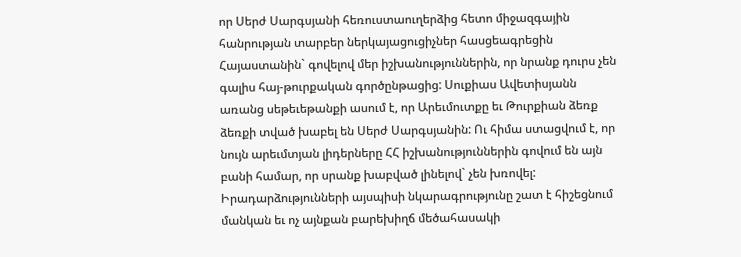որ Սերժ Սարգսյանի հեռուստաուղերձից հետո միջազգային հանրության տարբեր ներկայացուցիչներ հասցեագրեցին Հայաստանին` գովելով մեր իշխանություններին, որ նրանք դուրս չեն գալիս հայ-թուրքական գործընթացից: Սուքիաս Ավետիսյանն առանց սեթեւեթանքի ասում է, որ Արեւմուտքը եւ Թուրքիան ձեռք ձեռքի տված խաբել են Սերժ Սարգսյանին: Ու հիմա ստացվում է, որ նույն արեւմտյան լիդերները ՀՀ իշխանություններին գովում են այն բանի համար, որ սրանք խաբված լինելով` չեն խռովել: Իրադարձությունների այսպիսի նկարագրությունը շատ է հիշեցնում մանկան եւ ոչ այնքան բարեխիղճ մեծահասակի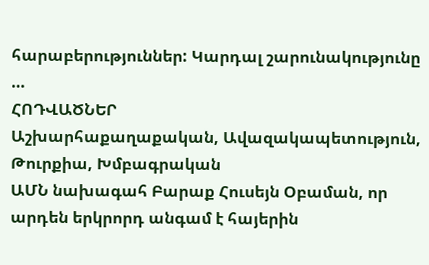հարաբերություններ: Կարդալ շարունակությունը …
ՀՈԴՎԱԾՆԵՐ
Աշխարհաքաղաքական, Ավազակապետություն, Թուրքիա, Խմբագրական
ԱՄՆ նախագահ Բարաք Հուսեյն Օբաման, որ արդեն երկրորդ անգամ է հայերին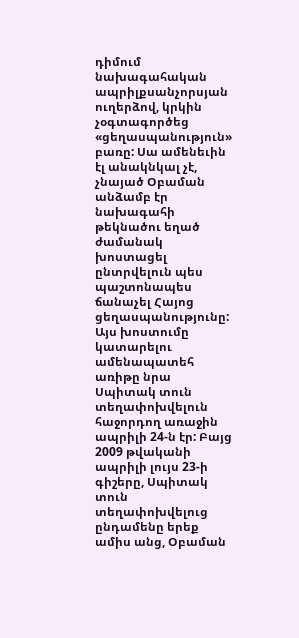դիմում նախագահական ապրիլքսանչորսյան ուղերձով, կրկին չօգտագործեց «ցեղասպանություն» բառը: Սա ամենեւին էլ անակնկալ չէ, չնայած Օբաման անձամբ էր նախագահի թեկնածու եղած ժամանակ խոստացել ընտրվելուն պես պաշտոնապես ճանաչել Հայոց ցեղասպանությունը: Այս խոստումը կատարելու ամենապատեհ առիթը նրա Սպիտակ տուն տեղափոխվելուն հաջորդող առաջին ապրիլի 24-ն էր: Բայց 2009 թվականի ապրիլի լույս 23-ի գիշերը, Սպիտակ տուն տեղափոխվելուց ընդամենը երեք ամիս անց, Օբաման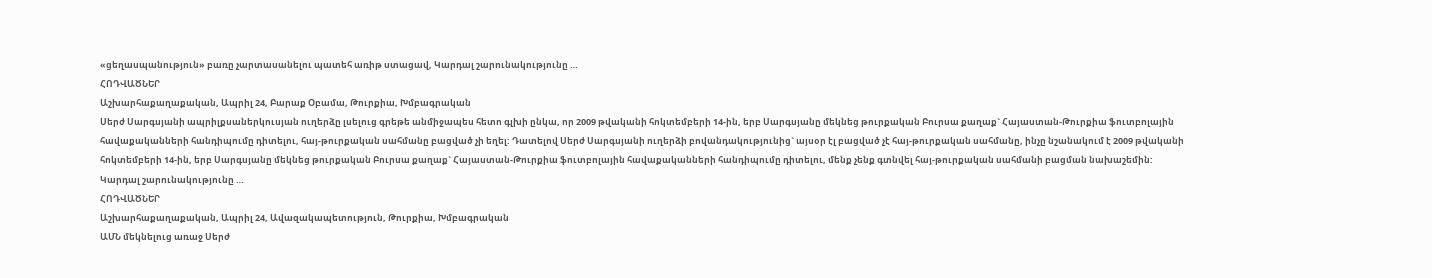«ցեղասպանություն» բառը չարտասանելու պատեհ առիթ ստացավ, Կարդալ շարունակությունը …
ՀՈԴՎԱԾՆԵՐ
Աշխարհաքաղաքական, Ապրիլ 24, Բարաք Օբամա, Թուրքիա, Խմբագրական
Սերժ Սարգսյանի ապրիլքսաներկուսյան ուղերձը լսելուց գրեթե անմիջապես հետո գլխի ընկա, որ 2009 թվականի հոկտեմբերի 14-ին, երբ Սարգսյանը մեկնեց թուրքական Բուրսա քաղաք` Հայաստան-Թուրքիա ֆուտբոլային հավաքականների հանդիպումը դիտելու, հայ-թուրքական սահմանը բացված չի եղել: Դատելով Սերժ Սարգսյանի ուղերձի բովանդակությունից` այսօր էլ բացված չէ հայ-թուրքական սահմանը, ինչը նշանակում է 2009 թվականի հոկտեմբերի 14-ին, երբ Սարգսյանը մեկնեց թուրքական Բուրսա քաղաք` Հայաստան-Թուրքիա ֆուտբոլային հավաքականների հանդիպումը դիտելու, մենք չենք գտնվել հայ-թուրքական սահմանի բացման նախաշեմին: Կարդալ շարունակությունը …
ՀՈԴՎԱԾՆԵՐ
Աշխարհաքաղաքական, Ապրիլ 24, Ավազակապետություն, Թուրքիա, Խմբագրական
ԱՄՆ մեկնելուց առաջ Սերժ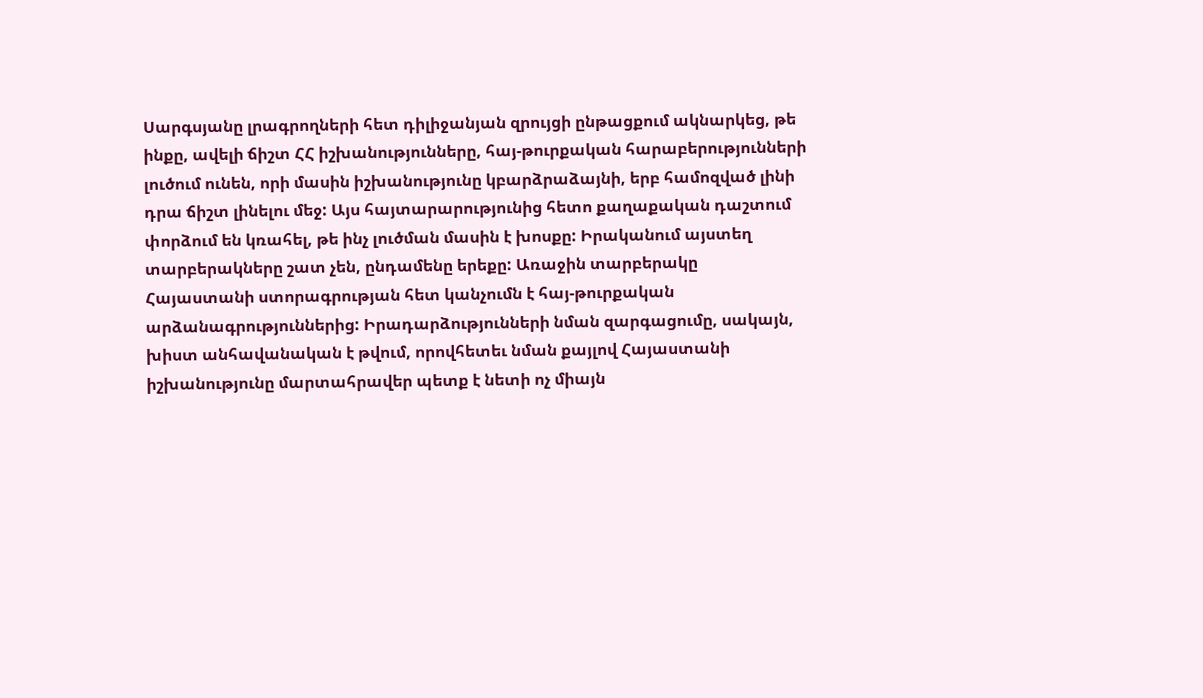Սարգսյանը լրագրողների հետ դիլիջանյան զրույցի ընթացքում ակնարկեց, թե ինքը, ավելի ճիշտ ՀՀ իշխանությունները, հայ-թուրքական հարաբերությունների լուծում ունեն, որի մասին իշխանությունը կբարձրաձայնի, երբ համոզված լինի դրա ճիշտ լինելու մեջ: Այս հայտարարությունից հետո քաղաքական դաշտում փորձում են կռահել, թե ինչ լուծման մասին է խոսքը: Իրականում այստեղ տարբերակները շատ չեն, ընդամենը երեքը: Առաջին տարբերակը Հայաստանի ստորագրության հետ կանչումն է հայ-թուրքական արձանագրություններից: Իրադարձությունների նման զարգացումը, սակայն, խիստ անհավանական է թվում, որովհետեւ նման քայլով Հայաստանի իշխանությունը մարտահրավեր պետք է նետի ոչ միայն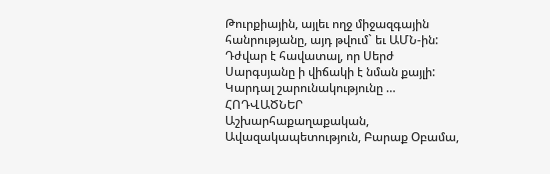Թուրքիային, այլեւ ողջ միջազգային հանրությանը, այդ թվում` եւ ԱՄՆ-ին: Դժվար է հավատալ, որ Սերժ Սարգսյանը ի վիճակի է նման քայլի: Կարդալ շարունակությունը …
ՀՈԴՎԱԾՆԵՐ
Աշխարհաքաղաքական, Ավազակապետություն, Բարաք Օբամա,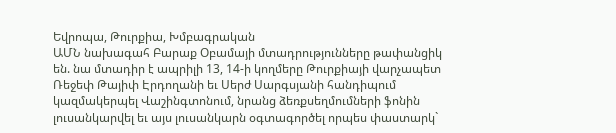Եվրոպա, Թուրքիա, Խմբագրական
ԱՄՆ նախագահ Բարաք Օբամայի մտադրությունները թափանցիկ են. նա մտադիր է ապրիլի 13, 14-ի կողմերը Թուրքիայի վարչապետ Ռեջեփ Թայիփ Էրդողանի եւ Սերժ Սարգսյանի հանդիպում կազմակերպել Վաշինգտոնում, նրանց ձեռքսեղմումների ֆոնին լուսանկարվել եւ այս լուսանկարն օգտագործել որպես փաստարկ`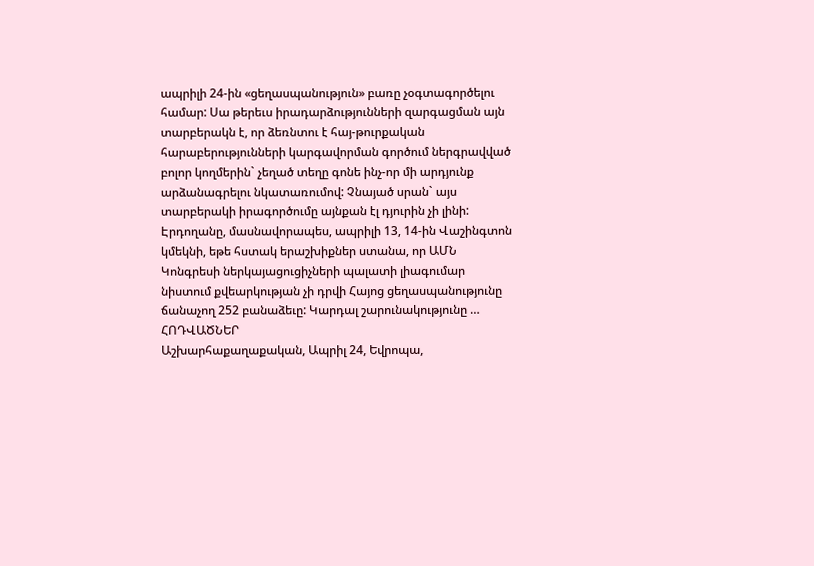ապրիլի 24-ին «ցեղասպանություն» բառը չօգտագործելու համար: Սա թերեւս իրադարձությունների զարգացման այն տարբերակն է, որ ձեռնտու է հայ-թուրքական հարաբերությունների կարգավորման գործում ներգրավված բոլոր կողմերին` չեղած տեղը գոնե ինչ-որ մի արդյունք արձանագրելու նկատառումով: Չնայած սրան` այս տարբերակի իրագործումը այնքան էլ դյուրին չի լինի: Էրդողանը, մասնավորապես, ապրիլի 13, 14-ին Վաշինգտոն կմեկնի, եթե հստակ երաշխիքներ ստանա, որ ԱՄՆ Կոնգրեսի ներկայացուցիչների պալատի լիագումար նիստում քվեարկության չի դրվի Հայոց ցեղասպանությունը ճանաչող 252 բանաձեւը: Կարդալ շարունակությունը …
ՀՈԴՎԱԾՆԵՐ
Աշխարհաքաղաքական, Ապրիլ 24, Եվրոպա,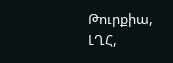Թուրքիա, ԼՂՀ,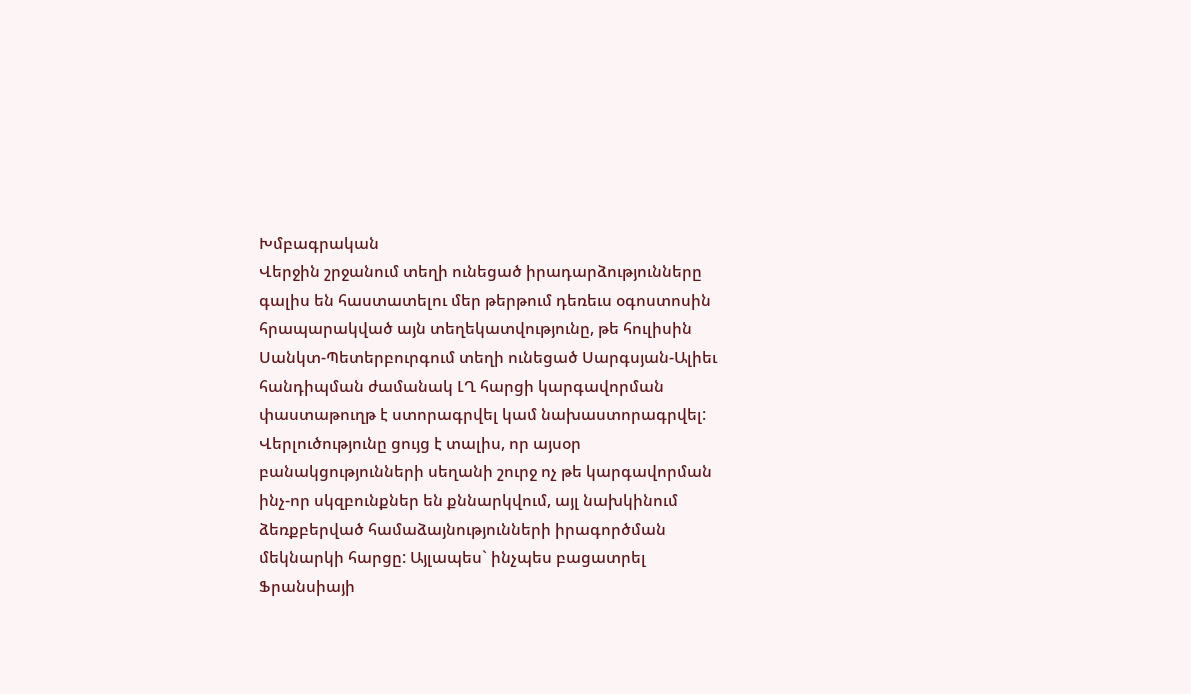Խմբագրական
Վերջին շրջանում տեղի ունեցած իրադարձությունները գալիս են հաստատելու մեր թերթում դեռեւս օգոստոսին հրապարակված այն տեղեկատվությունը, թե հուլիսին Սանկտ-Պետերբուրգում տեղի ունեցած Սարգսյան-Ալիեւ հանդիպման ժամանակ ԼՂ հարցի կարգավորման փաստաթուղթ է ստորագրվել կամ նախաստորագրվել: Վերլուծությունը ցույց է տալիս, որ այսօր բանակցությունների սեղանի շուրջ ոչ թե կարգավորման ինչ-որ սկզբունքներ են քննարկվում, այլ նախկինում ձեռքբերված համաձայնությունների իրագործման մեկնարկի հարցը: Այլապես` ինչպես բացատրել Ֆրանսիայի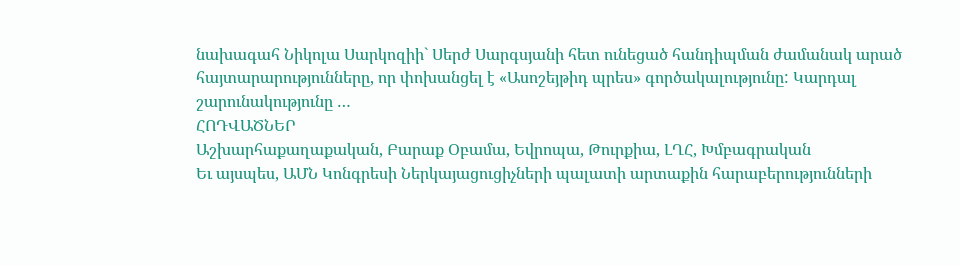նախագահ Նիկոլա Սարկոզիի` Սերժ Սարգսյանի հետ ունեցած հանդիպման ժամանակ արած հայտարարությունները, որ փոխանցել է «Ասոշեյթիդ պրես» գործակալությունը: Կարդալ շարունակությունը …
ՀՈԴՎԱԾՆԵՐ
Աշխարհաքաղաքական, Բարաք Օբամա, Եվրոպա, Թուրքիա, ԼՂՀ, Խմբագրական
Եւ այսպես, ԱՄՆ Կոնգրեսի Ներկայացուցիչների պալատի արտաքին հարաբերությունների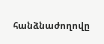հանձնաժողովը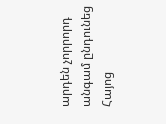արդեն չորրորդ անգամ ընդունեց Հայոց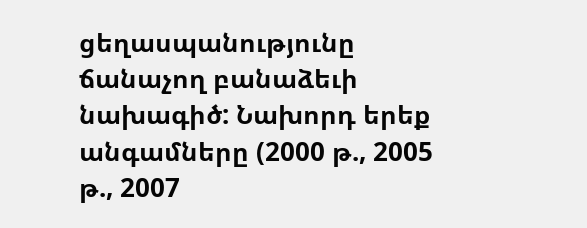ցեղասպանությունը ճանաչող բանաձեւի նախագիծ: Նախորդ երեք անգամները (2000 թ., 2005 թ., 2007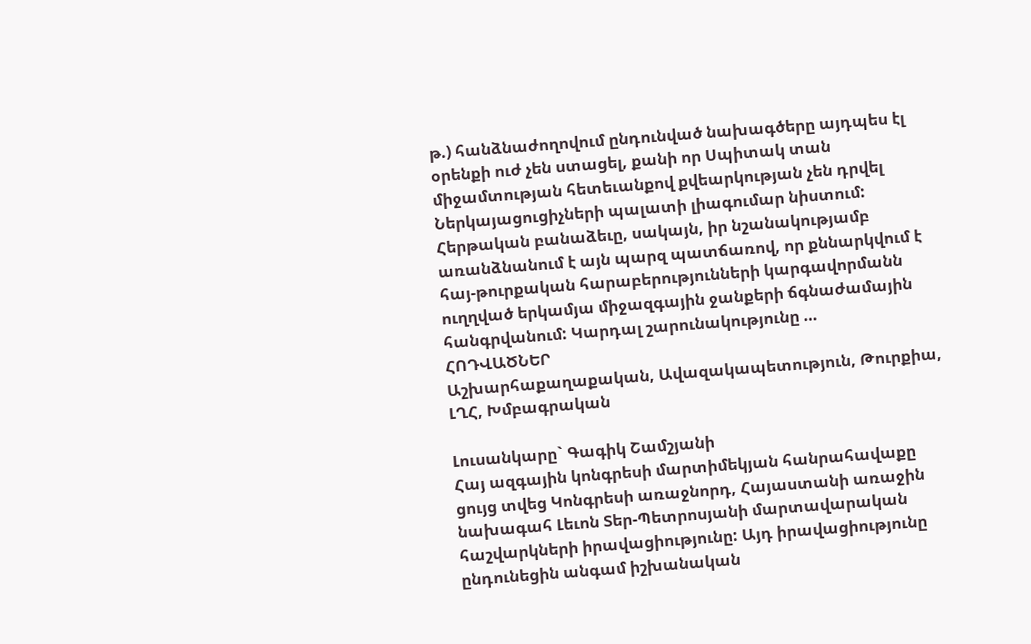թ.) հանձնաժողովում ընդունված նախագծերը այդպես էլ օրենքի ուժ չեն ստացել, քանի որ Սպիտակ տան միջամտության հետեւանքով քվեարկության չեն դրվել Ներկայացուցիչների պալատի լիագումար նիստում: Հերթական բանաձեւը, սակայն, իր նշանակությամբ առանձնանում է այն պարզ պատճառով, որ քննարկվում է հայ-թուրքական հարաբերությունների կարգավորմանն ուղղված երկամյա միջազգային ջանքերի ճգնաժամային հանգրվանում: Կարդալ շարունակությունը …
ՀՈԴՎԱԾՆԵՐ
Աշխարհաքաղաքական, Ավազակապետություն, Թուրքիա, ԼՂՀ, Խմբագրական

Լուսանկարը` Գագիկ Շամշյանի
Հայ ազգային կոնգրեսի մարտիմեկյան հանրահավաքը ցույց տվեց Կոնգրեսի առաջնորդ, Հայաստանի առաջին նախագահ Լեւոն Տեր-Պետրոսյանի մարտավարական հաշվարկների իրավացիությունը: Այդ իրավացիությունը ընդունեցին անգամ իշխանական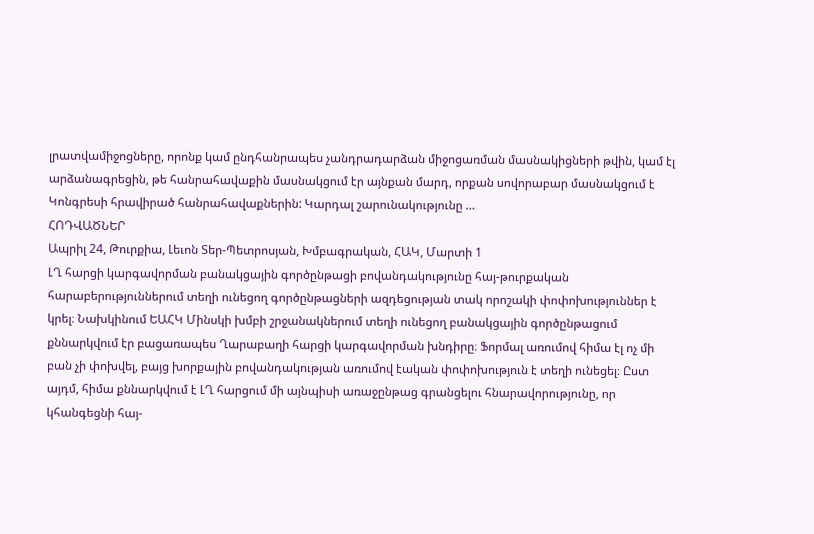լրատվամիջոցները, որոնք կամ ընդհանրապես չանդրադարձան միջոցառման մասնակիցների թվին, կամ էլ արձանագրեցին, թե հանրահավաքին մասնակցում էր այնքան մարդ, որքան սովորաբար մասնակցում է Կոնգրեսի հրավիրած հանրահավաքներին: Կարդալ շարունակությունը …
ՀՈԴՎԱԾՆԵՐ
Ապրիլ 24, Թուրքիա, Լեւոն Տեր-Պետրոսյան, Խմբագրական, ՀԱԿ, Մարտի 1
ԼՂ հարցի կարգավորման բանակցային գործընթացի բովանդակությունը հայ-թուրքական հարաբերություններում տեղի ունեցող գործընթացների ազդեցության տակ որոշակի փոփոխություններ է կրել։ Նախկինում ԵԱՀԿ Մինսկի խմբի շրջանակներում տեղի ունեցող բանակցային գործընթացում քննարկվում էր բացառապես Ղարաբաղի հարցի կարգավորման խնդիրը։ Ֆորմալ առումով հիմա էլ ոչ մի բան չի փոխվել, բայց խորքային բովանդակության առումով էական փոփոխություն է տեղի ունեցել։ Ըստ այդմ, հիմա քննարկվում է ԼՂ հարցում մի այնպիսի առաջընթաց գրանցելու հնարավորությունը, որ կհանգեցնի հայ-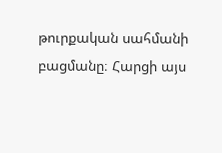թուրքական սահմանի բացմանը։ Հարցի այս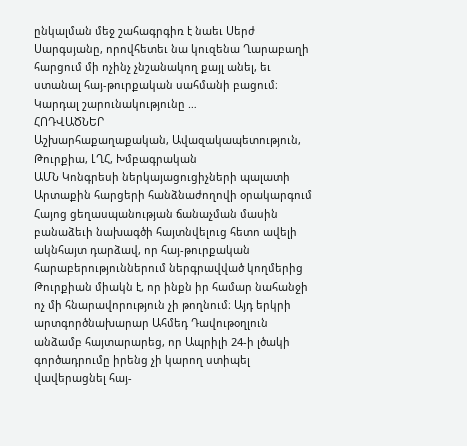ընկալման մեջ շահագրգիռ է նաեւ Սերժ Սարգսյանը, որովհետեւ նա կուզենա Ղարաբաղի հարցում մի ոչինչ չնշանակող քայլ անել, եւ ստանալ հայ-թուրքական սահմանի բացում։ Կարդալ շարունակությունը …
ՀՈԴՎԱԾՆԵՐ
Աշխարհաքաղաքական, Ավազակապետություն, Թուրքիա, ԼՂՀ, Խմբագրական
ԱՄՆ Կոնգրեսի ներկայացուցիչների պալատի Արտաքին հարցերի հանձնաժողովի օրակարգում Հայոց ցեղասպանության ճանաչման մասին բանաձեւի նախագծի հայտնվելուց հետո ավելի ակնհայտ դարձավ, որ հայ-թուրքական հարաբերություններում ներգրավված կողմերից Թուրքիան միակն է, որ ինքն իր համար նահանջի ոչ մի հնարավորություն չի թողնում։ Այդ երկրի արտգործնախարար Ահմեդ Դավութօղլուն անձամբ հայտարարեց, որ Ապրիլի 24-ի լծակի գործադրումը իրենց չի կարող ստիպել վավերացնել հայ-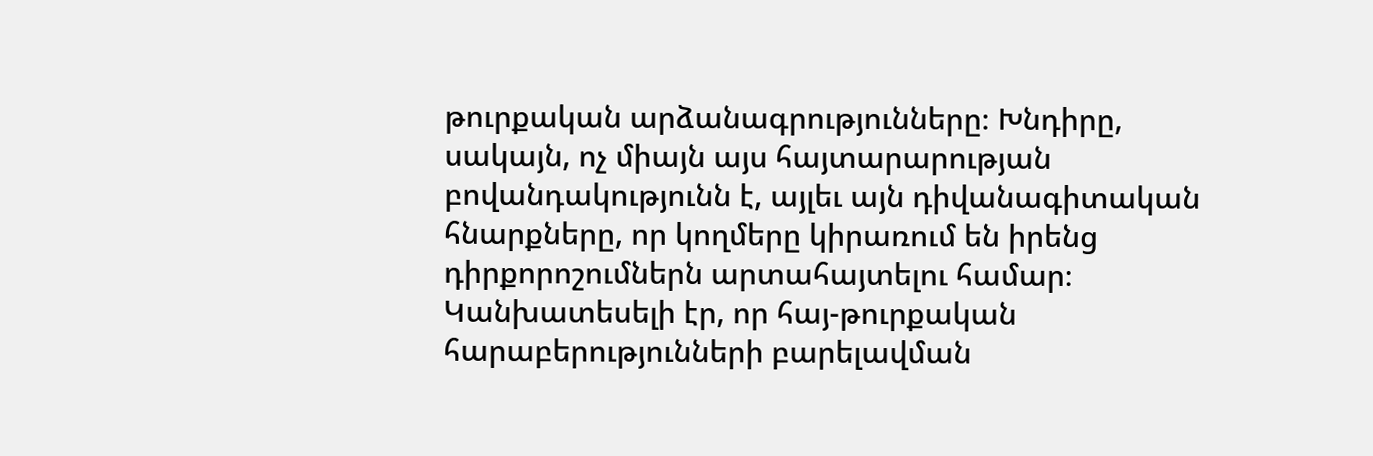թուրքական արձանագրությունները։ Խնդիրը, սակայն, ոչ միայն այս հայտարարության բովանդակությունն է, այլեւ այն դիվանագիտական հնարքները, որ կողմերը կիրառում են իրենց դիրքորոշումներն արտահայտելու համար։ Կանխատեսելի էր, որ հայ-թուրքական հարաբերությունների բարելավման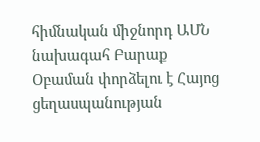հիմնական միջնորդ ԱՄՆ նախագահ Բարաք Օբաման փորձելու է Հայոց ցեղասպանության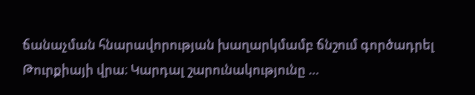ճանաչման հնարավորության խաղարկմամբ ճնշում գործադրել Թուրքիայի վրա։ Կարդալ շարունակությունը …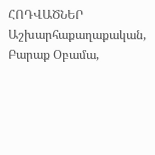ՀՈԴՎԱԾՆԵՐ
Աշխարհաքաղաքական, Բարաք Օբամա,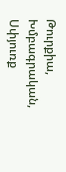Թուրքիա, Խմբագրական, Սփյուռք